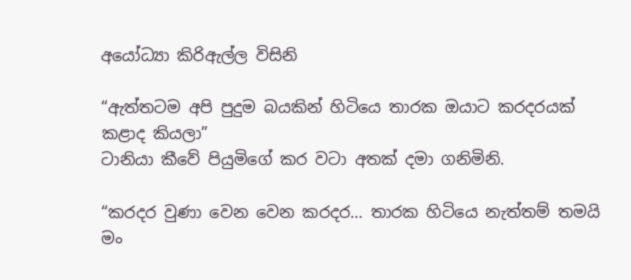අයෝධ්‍යා කිරිඇල්ල විසිනි

“ඇත්තටම අපි පුදුම බයකින් හිටියෙ තාරක ඔයාට කරදරයක් කළාද කියලා”
ටානියා කීවේ පියුමිගේ කර වටා අතක් දමා ගනිමිනි.

“කරදර වුණා වෙන වෙන කරදර… තාරක හිටියෙ නැත්තම් තමයි මං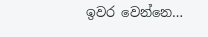ඉවර වෙන්නෙ…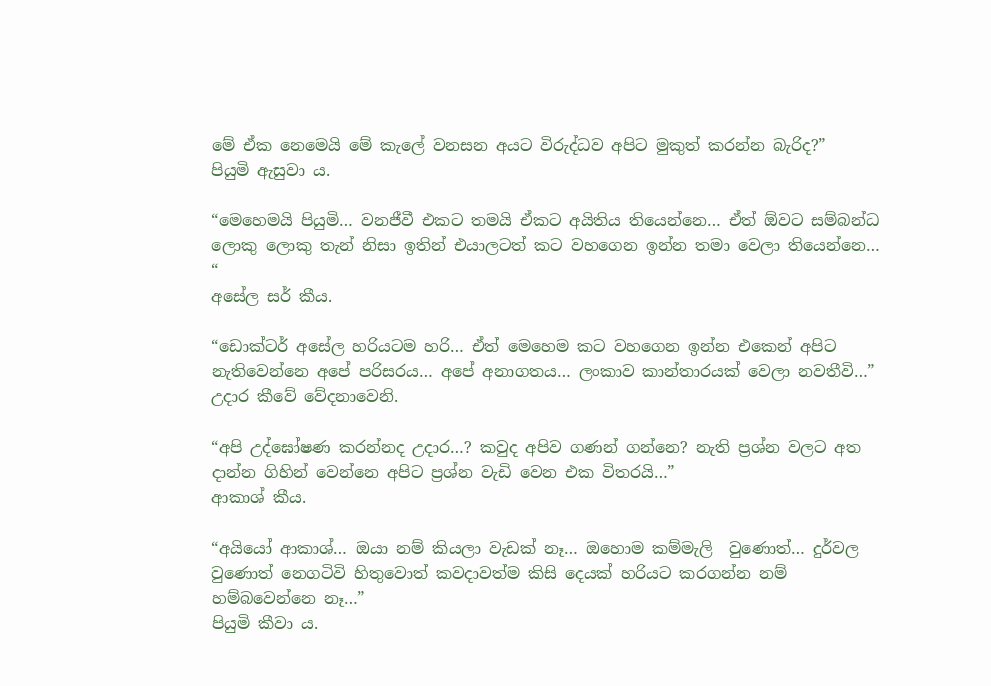මේ ඒක නෙමෙයි මේ කැලේ වනසන අයට විරුද්ධව අපිට මුකුත් කරන්න බැරිද?”
පියුමි ඇසුවා ය.

“මෙහෙමයි පියුමි… වනජීවී එකට තමයි ඒකට අයිතිය තියෙන්නෙ… ඒත් ඕවට සම්බන්ධ ලොකු ලොකු තැන් නිසා ඉතින් එයාලටත් කට වහගෙන ඉන්න තමා වෙලා තියෙන්නෙ… “
අසේල සර් කීය.

“ඩොක්ටර් අසේල හරියටම හරි… ඒත් මෙහෙම කට වහගෙන ඉන්න එකෙන් අපිට නැතිවෙන්නෙ අපේ පරිසරය… අපේ අනාගතය… ලංකාව කාන්තාරයක් වෙලා නවතීවි…”
උදාර කීවේ වේදනාවෙනි.

“අපි උද්ඝෝෂණ කරන්නද උදාර…? කවුද අපිව ගණන් ගන්නෙ? නැති ප්‍රශ්න වලට අත දාන්න ගිහින් වෙන්නෙ අපිට ප්‍රශ්න වැඩි වෙන එක විතරයි…”
ආකාශ් කීය.

“අයියෝ ආකාශ්… ඔයා නම් කියලා වැඩක් නෑ… ඔහොම කම්මැලි  වුණොත්… දුර්වල වුණොත් නෙගටිවි හිතුවොත් කවදාවත්ම කිසි දෙයක් හරියට කරගන්න නම් හම්බවෙන්නෙ නෑ…”
පියුමි කීවා ය.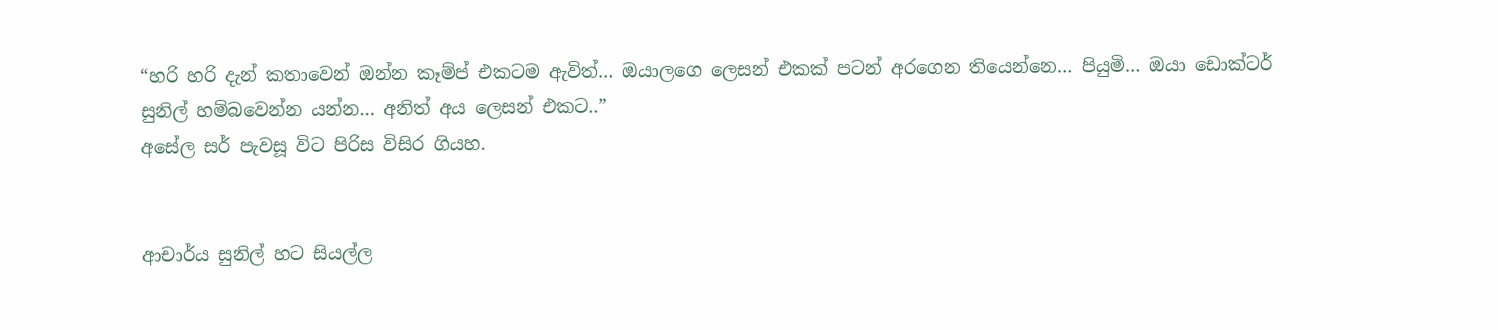“හරි හරි දැන් කතාවෙන් ඔන්න කෑම්ප් එකටම ඇවිත්… ඔයාලගෙ ලෙසන් එකක් පටන් අරගෙන තියෙන්නෙ… පියුමි… ඔයා ඩොක්ටර් සුනිල් හම්බවෙන්න යන්න… අනිත් අය ලෙසන් එකට..”
අසේල සර් පැවසූ විට පිරිස විසිර ගියහ.


ආචාර්ය සුනිල් හට සියල්ල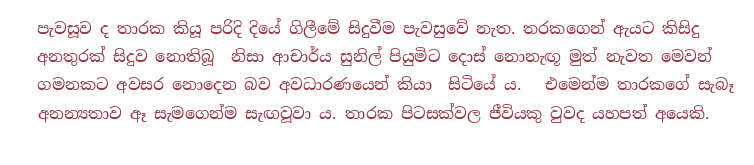පැවසූව ද තාරක කියූ පරිදි දියේ ගිලීමේ සිදුවීම පැවසුවේ නැත. තරකගෙන් ඇයට කිසිදු අනතුරක් සිදුව නොතිබූ  නිසා ආචාර්ය සුනිල් පියුමිට දොස් නොනැඟූ මුත් නැවත මෙවන් ගමනකට අවසර නොදෙන බව අවධාරණයෙන් කියා  සිටියේ ය.   එමෙන්ම තාරකගේ සැබෑ අනන්‍යතාව ඈ සැමගෙන්ම සැඟවූවා ය. තාරක පිටසක්වල ජීවියකු වුවද යහපත් අයෙකි.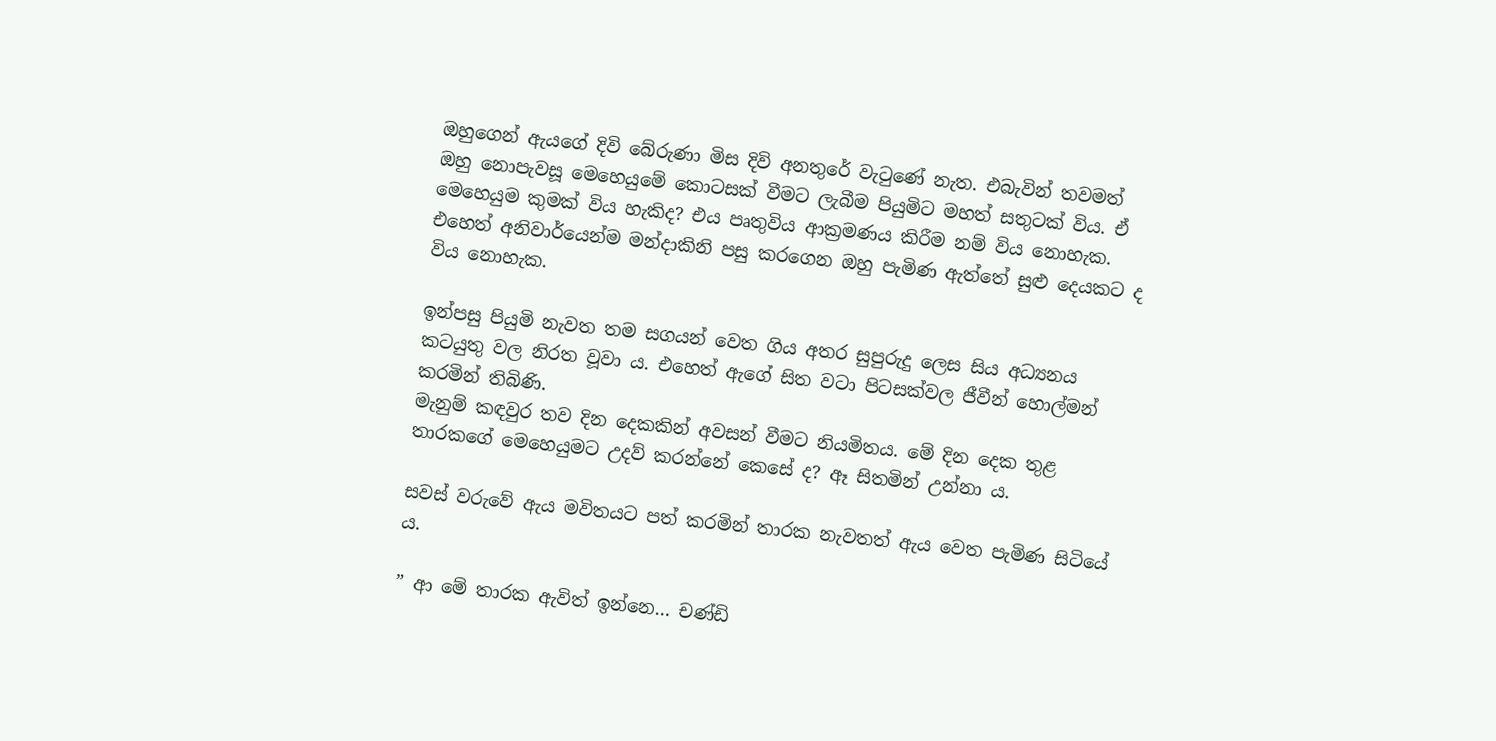ඔහුගෙන් ඇයගේ දිවි බේරුණා මිස දිවි අනතුරේ වැටුණේ නැත. එබැවින් තවමත් ඔහු නොපැවසූ මෙහෙයුමේ කොටසක් වීමට ලැබීම පියුමිට මහත් සතුටක් විය. ඒ මෙහෙයුම කුමක් විය හැකිද? එය පෘතුවිය ආක්‍රමණය කිරීම නම් විය නොහැක. එහෙත් අනිවාර්යෙන්ම මන්දාකිනි පසු කරගෙන ඔහු පැමිණ ඇත්තේ සුළු දෙයකට ද විය නොහැක.

ඉන්පසු පියුමි නැවත තම සගයන් වෙත ගිය අතර සුපුරුදු ලෙස සිය අධ්‍යනය කටයුතු වල නිරත වූවා ය. එහෙත් ඇගේ සිත වටා පිටසක්වල ජීවීන් හොල්මන් කරමින් තිබිණි.
මැනුම් කඳවුර තව දින දෙකකින් අවසන් වීමට නියමිතය. මේ දින දෙක තුළ තාරකගේ මෙහෙයුමට උදව් කරන්නේ කෙසේ ද? ඈ සිතමින් උන්නා ය.

සවස් වරුවේ ඇය මවිතයට පත් කරමින් තාරක නැවතත් ඇය වෙත පැමිණ සිටියේ ය.

” ආ මේ තාරක ඇවිත් ඉන්නෙ… චණ්ඩි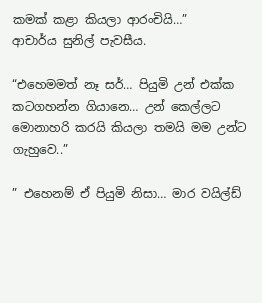කමක් කළා කියලා ආරංචියි…”
ආචාර්ය සුනිල් පැවසීය.

“එහෙමමත් නෑ සර්… පියුමි උන් එක්ක කටගහන්න ගියානෙ… උන් කෙල්ලට මොනාහරි කරයි කියලා තමයි මම උන්ට ගැහුවෙ..”

” එහෙනම් ඒ පියුමි නිසා… මාර වයිල්ඩ්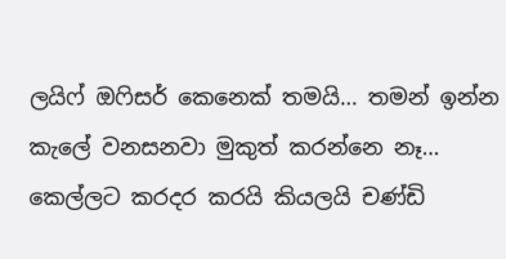ලයිෆ් ඔෆිසර් කෙනෙක් තමයි… තමන් ඉන්න කැලේ වනසනවා මුකුත් කරන්නෙ නෑ… කෙල්ලට කරදර කරයි කියලයි චණ්ඩි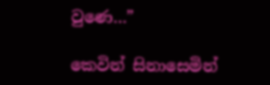වුණෙ…”

කෙවින් සිනාසෙමින්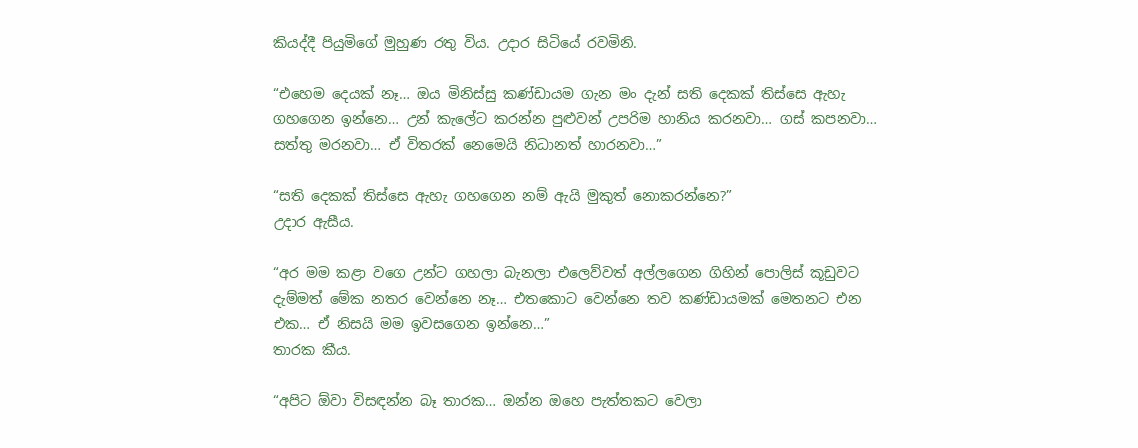කියද්දී පියුමිගේ මුහුණ රතු විය. උදාර සිටියේ රවමිනි.

“එහෙම දෙයක් නෑ… ඔය මිනිස්සු කණ්ඩායම ගැන මං දැන් සති දෙකක් තිස්සෙ ඇහැ ගහගෙන ඉන්නෙ… උන් කැලේට කරන්න පුළුවන් උපරිම හානිය කරනවා… ගස් කපනවා… සත්තු මරනවා… ඒ විතරක් නෙමෙයි නිධානත් හාරනවා…”

“සති දෙකක් තිස්සෙ ඇහැ ගහගෙන නම් ඇයි මුකුත් නොකරන්නෙ?”
උදාර ඇසීය.

“අර මම කළා වගෙ උන්ට ගහලා බැනලා එලෙව්වත් අල්ලගෙන ගිහින් පොලිස් කූඩුවට දැම්මත් මේක නතර වෙන්නෙ නෑ… එතකොට වෙන්නෙ තව කණ්ඩායමක් මෙතනට එන එක… ඒ නිසයි මම ඉවසගෙන ඉන්නෙ…”
තාරක කීය.

“අපිට ඕවා විසඳන්න බෑ තාරක… ඔන්න ඔහෙ පැත්තකට වෙලා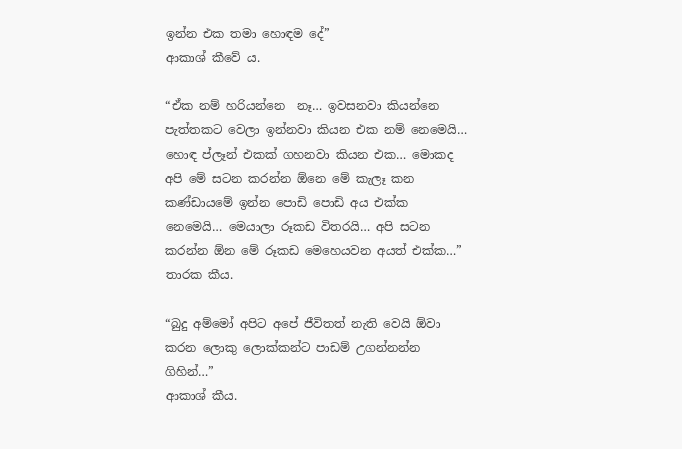ඉන්න එක තමා හොඳම දේ”
ආකාශ් කීවේ ය.

“ඒක නම් හරියන්නෙ  නෑ… ඉවසනවා කියන්නෙ පැත්තකට වෙලා ඉන්නවා කියන එක නම් නෙමෙයි… හොඳ ප්ලෑන් එකක් ගහනවා කියන එක… මොකද අපි මේ සටන කරන්න ඕනෙ මේ කැලෑ කන කණ්ඩායමේ ඉන්න පොඩි පොඩි අය එක්ක නෙමෙයි… මෙයාලා රූකඩ විතරයි… අපි සටන කරන්න ඕන මේ රූකඩ මෙහෙයවන අයත් එක්ක…”
තාරක කීය.

“බුදු අම්මෝ අපිට අපේ ජීවිතත් නැති වෙයි ඕවා කරන ලොකු ලොක්කන්ට පාඩම් උගන්නන්න ගිහින්…”
ආකාශ් කීය.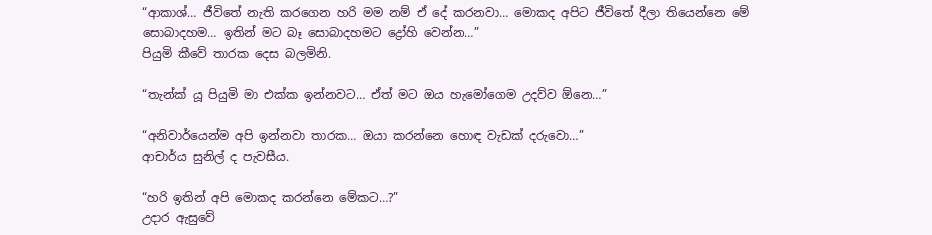“ආකාශ්… ජීවිතේ නැති කරගෙන හරි මම නම් ඒ දේ කරනවා… මොකද අපිට ජීවිතේ දීලා තියෙන්නෙ මේ සොබාදහම… ඉතින් මට බෑ සොබාදහමට ද්‍රෝහි වෙන්න…”
පියුමි කීවේ තාරක දෙස බලමිනි.

“තැන්ක් යූ පියුමි මා එක්ක ඉන්නවට… ඒත් මට ඔය හැමෝගෙම උදව්ව ඕනෙ…”

“අනිවාර්යෙන්ම අපි ඉන්නවා තාරක… ඔයා කරන්නෙ හොඳ වැඩක් දරුවො…”
ආචාර්ය සුනිල් ද පැවසීය.

“හරි ඉතින් අපි මොකද කරන්නෙ මේකට…?”
උදාර ඇසුවේ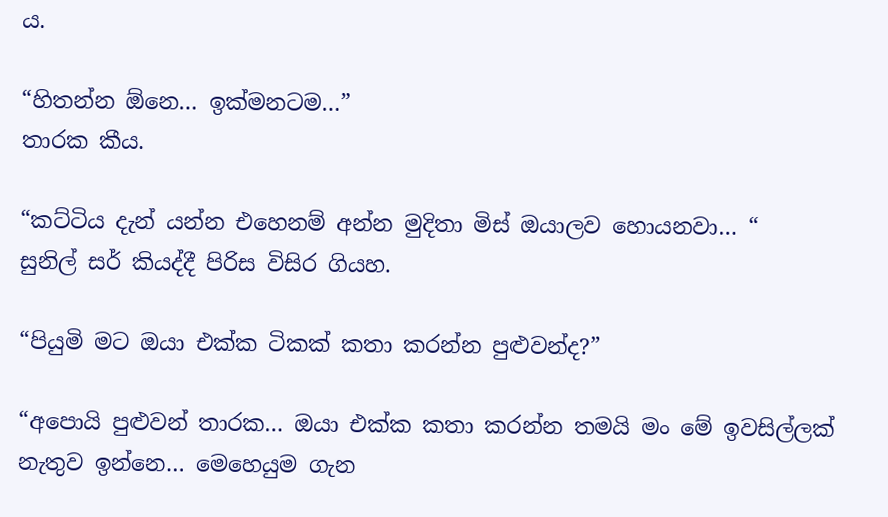ය.

“හිතන්න ඕනෙ… ඉක්මනටම…”
තාරක කීය.

“කට්ටිය දැන් යන්න එහෙනම් අන්න මුදිතා මිස් ඔයාලව හොයනවා… “
සුනිල් සර් කියද්දී පිරිස විසිර ගියහ.

“පියුමි මට ඔයා එක්ක ටිකක් කතා කරන්න පුළුවන්ද?”

“අපොයි පුළුවන් තාරක… ඔයා එක්ක කතා කරන්න තමයි මං මේ ඉවසිල්ලක් නැතුව ඉන්නෙ… මෙහෙයුම ගැන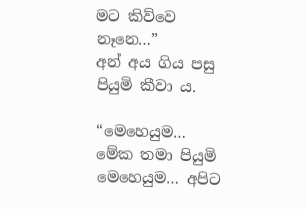මට කිව්වෙ නෑනෙ…”
අන් අය ගිය පසු පියුමි කීවා ය.

“මෙහෙයුම… මේක තමා පියුමි මෙහෙයුම… අපිට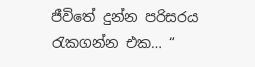ජීවිතේ දුන්න පරිසරය රැකගන්න එක… “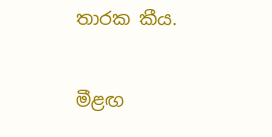තාරක කීය.

මීළඟ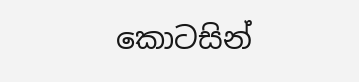කොටසින්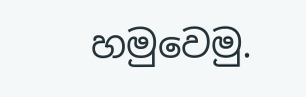හමුවෙමු.